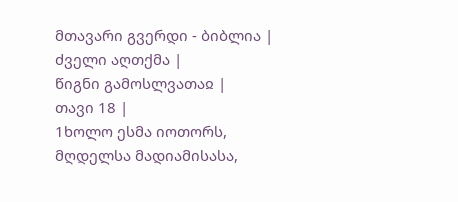მთავარი გვერდი - ბიბლია |
ძველი აღთქმა |
წიგნი გამოსლვათაჲ |
თავი 18 |
1ხოლო ესმა იოთორს, მღდელსა მადიამისასა,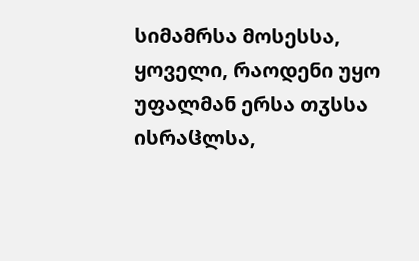სიმამრსა მოსესსა, ყოველი, რაოდენი უყო უფალმან ერსა თჳსსა ისრაჱლსა,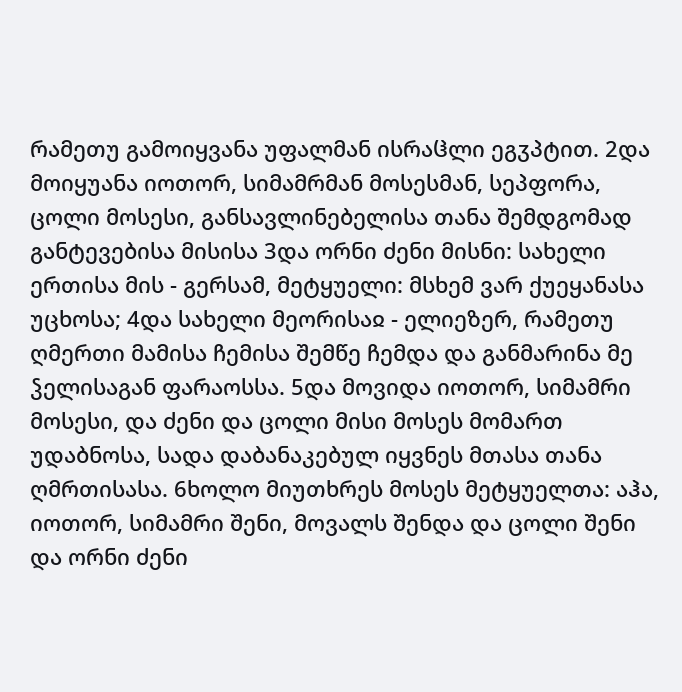რამეთუ გამოიყვანა უფალმან ისრაჱლი ეგჳპტით. 2და მოიყუანა იოთორ, სიმამრმან მოსესმან, სეპფორა, ცოლი მოსესი, განსავლინებელისა თანა შემდგომად განტევებისა მისისა 3და ორნი ძენი მისნი: სახელი ერთისა მის - გერსამ, მეტყუელი: მსხემ ვარ ქუეყანასა უცხოსა; 4და სახელი მეორისაჲ - ელიეზერ, რამეთუ ღმერთი მამისა ჩემისა შემწე ჩემდა და განმარინა მე ჴელისაგან ფარაოსსა. 5და მოვიდა იოთორ, სიმამრი მოსესი, და ძენი და ცოლი მისი მოსეს მომართ უდაბნოსა, სადა დაბანაკებულ იყვნეს მთასა თანა ღმრთისასა. 6ხოლო მიუთხრეს მოსეს მეტყუელთა: აჰა, იოთორ, სიმამრი შენი, მოვალს შენდა და ცოლი შენი და ორნი ძენი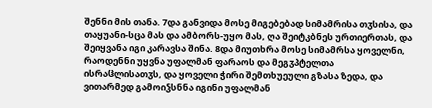შენნი მის თანა. 7და განვიდა მოსე მიგებებად სიმამრისა თჳსისა, და თაყუანი-სცა მას და ამბორს-უყო მას, ღა შეიტკბნეს ურთიერთას, და შეიყვანა იგი კარავსა შინა. 8და მიუთხრა მოსე სიმამრსა ყოველნი, რაოდენნი უყვნა უფალმან ფარაოს და მეგჳპტელთა ისრაჱლისათჳს, და ყოველი ჭირი შემთხუეული გზასა ზედა, და ვითარმედ გამოიჴსნნა იგინი უფალმან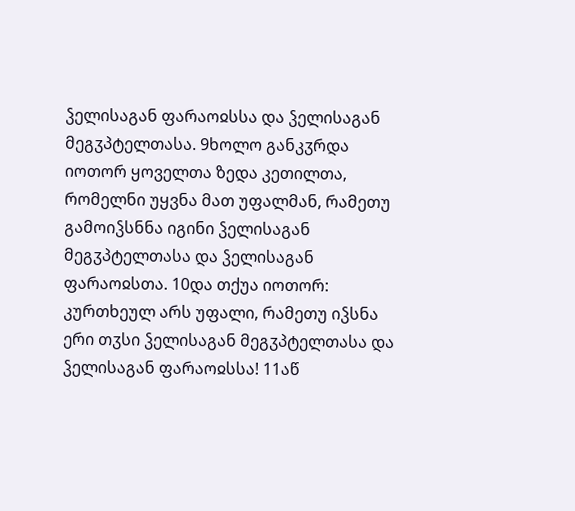ჴელისაგან ფარაოჲსსა და ჴელისაგან მეგჳპტელთასა. 9ხოლო განკჳრდა იოთორ ყოველთა ზედა კეთილთა, რომელნი უყვნა მათ უფალმან, რამეთუ გამოიჴსნნა იგინი ჴელისაგან მეგჳპტელთასა და ჴელისაგან ფარაოჲსთა. 10და თქუა იოთორ: კურთხეულ არს უფალი, რამეთუ იჴსნა ერი თჳსი ჴელისაგან მეგჳპტელთასა და ჴელისაგან ფარაოჲსსა! 11აწ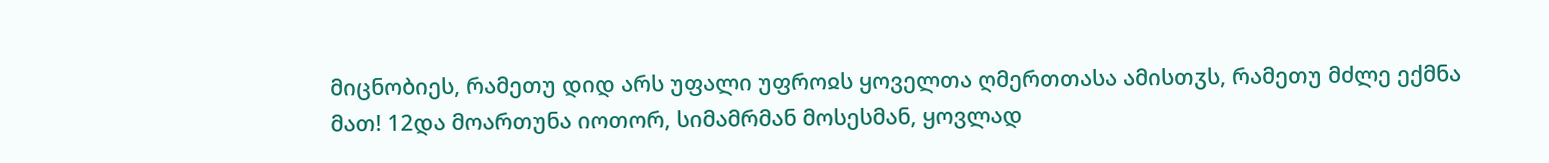მიცნობიეს, რამეთუ დიდ არს უფალი უფროჲს ყოველთა ღმერთთასა ამისთჳს, რამეთუ მძლე ექმნა მათ! 12და მოართუნა იოთორ, სიმამრმან მოსესმან, ყოვლად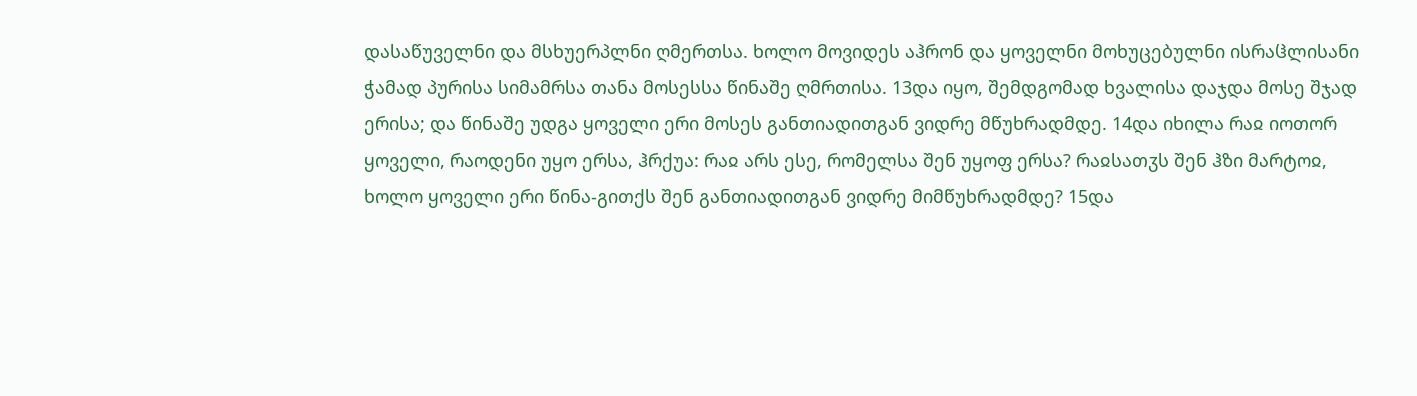დასაწუველნი და მსხუერპლნი ღმერთსა. ხოლო მოვიდეს აჰრონ და ყოველნი მოხუცებულნი ისრაჱლისანი ჭამად პურისა სიმამრსა თანა მოსესსა წინაშე ღმრთისა. 13და იყო, შემდგომად ხვალისა დაჯდა მოსე შჯად ერისა; და წინაშე უდგა ყოველი ერი მოსეს განთიადითგან ვიდრე მწუხრადმდე. 14და იხილა რაჲ იოთორ ყოველი, რაოდენი უყო ერსა, ჰრქუა: რაჲ არს ესე, რომელსა შენ უყოფ ერსა? რაჲსათჳს შენ ჰზი მარტოჲ, ხოლო ყოველი ერი წინა-გითქს შენ განთიადითგან ვიდრე მიმწუხრადმდე? 15და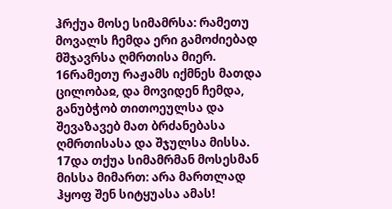ჰრქუა მოსე სიმამრსა: რამეთუ მოვალს ჩემდა ერი გამოძიებად მშჯავრსა ღმრთისა მიერ. 16რამეთუ რაჟამს იქმნეს მათდა ცილობაჲ, და მოვიდენ ჩემდა, განუბჭობ თითოეულსა და შევაზავებ მათ ბრძანებასა ღმრთისასა და შჯულსა მისსა. 17და თქუა სიმამრმან მოსესმან მისსა მიმართ: არა მართლად ჰყოფ შენ სიტყუასა ამას!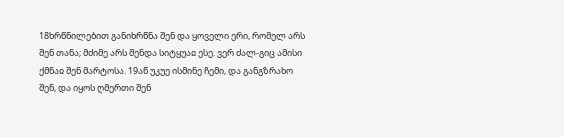18ხრწნილებით განიხრწნა შენ და ყოველი ერი, რომელ არს შენ თანა; მძიმე არს შენდა სიტყუაჲ ესე. ვერ ძალ-გიც ამისი ქმნაჲ შენ მარტოსა. 19აწ უკუე ისმინე ჩემი, და განგზრახო შენ, და იყოს ღმერთი შენ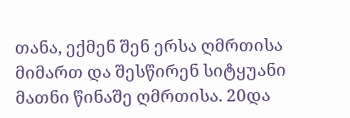თანა, ექმენ შენ ერსა ღმრთისა მიმართ და შესწირენ სიტყუანი მათნი წინაშე ღმრთისა. 20და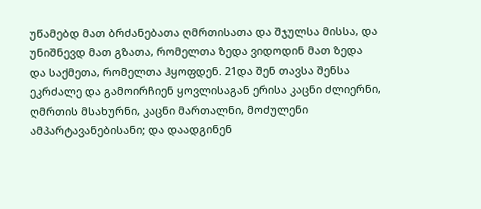უწამებდ მათ ბრძანებათა ღმრთისათა და შჯულსა მისსა, და უნიშნევდ მათ გზათა, რომელთა ზედა ვიდოდინ მათ ზედა და საქმეთა, რომელთა ჰყოფდენ. 21და შენ თავსა შენსა ეკრძალე და გამოირჩიენ ყოვლისაგან ერისა კაცნი ძლიერნი, ღმრთის მსახურნი, კაცნი მართალნი, მოძულენი ამპარტავანებისანი; და დაადგინენ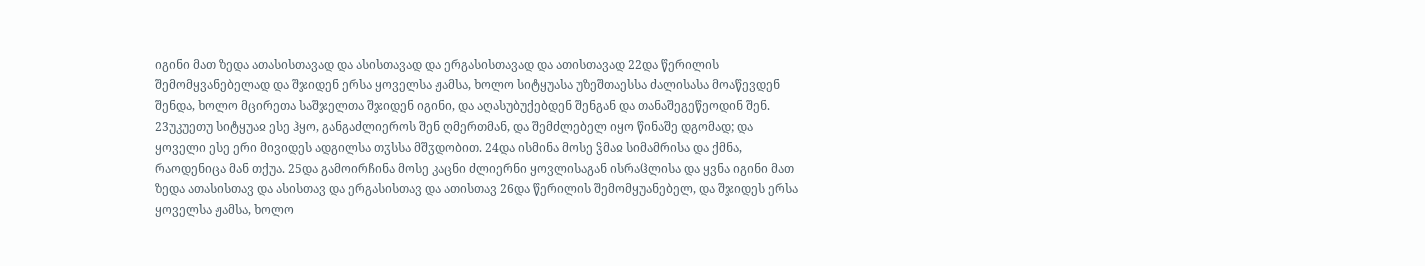იგინი მათ ზედა ათასისთავად და ასისთავად და ერგასისთავად და ათისთავად 22და წერილის შემომყვანებელად და შჯიდენ ერსა ყოველსა ჟამსა, ხოლო სიტყუასა უზეშთაესსა ძალისასა მოაწევდენ შენდა, ხოლო მცირეთა საშჯელთა შჯიდენ იგინი, და აღასუბუქებდენ შენგან და თანაშეგეწეოდინ შენ. 23უკუეთუ სიტყუაჲ ესე ჰყო, განგაძლიეროს შენ ღმერთმან, და შემძლებელ იყო წინაშე დგომად; და ყოველი ესე ერი მივიდეს ადგილსა თჳსსა მშჳდობით. 24და ისმინა მოსე ჴმაჲ სიმამრისა და ქმნა, რაოდენიცა მან თქუა. 25და გამოირჩინა მოსე კაცნი ძლიერნი ყოვლისაგან ისრაჱლისა და ყვნა იგინი მათ ზედა ათასისთავ და ასისთავ და ერგასისთავ და ათისთავ 26და წერილის შემომყუანებელ, და შჯიდეს ერსა ყოველსა ჟამსა, ხოლო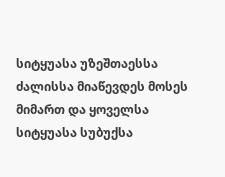სიტყუასა უზეშთაესსა ძალისსა მიაწევდეს მოსეს მიმართ და ყოველსა სიტყუასა სუბუქსა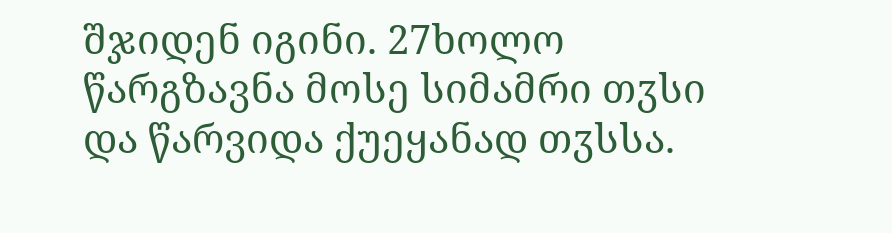შჯიდენ იგინი. 27ხოლო წარგზავნა მოსე სიმამრი თჳსი და წარვიდა ქუეყანად თჳსსა.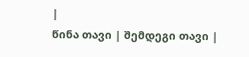|
წინა თავი | შემდეგი თავი |